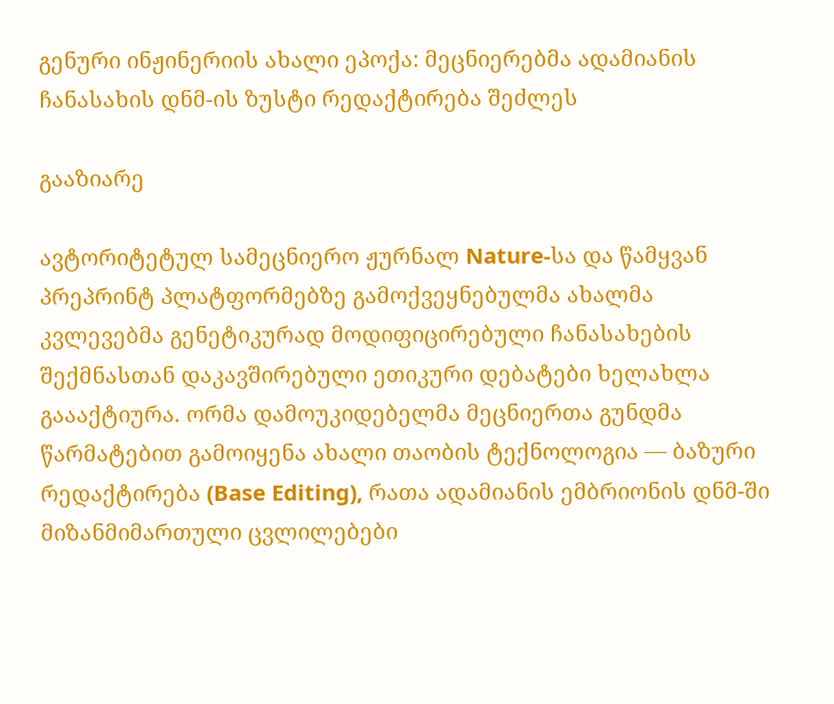გენური ინჟინერიის ახალი ეპოქა: მეცნიერებმა ადამიანის ჩანასახის დნმ-ის ზუსტი რედაქტირება შეძლეს

გააზიარე

ავტორიტეტულ სამეცნიერო ჟურნალ Nature-სა და წამყვან პრეპრინტ პლატფორმებზე გამოქვეყნებულმა ახალმა კვლევებმა გენეტიკურად მოდიფიცირებული ჩანასახების შექმნასთან დაკავშირებული ეთიკური დებატები ხელახლა გაააქტიურა. ორმა დამოუკიდებელმა მეცნიერთა გუნდმა წარმატებით გამოიყენა ახალი თაობის ტექნოლოგია — ბაზური რედაქტირება (Base Editing), რათა ადამიანის ემბრიონის დნმ-ში მიზანმიმართული ცვლილებები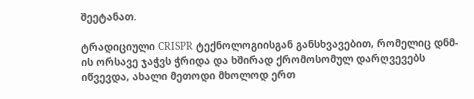შეეტანათ.

ტრადიციული CRISPR ტექნოლოგიისგან განსხვავებით, რომელიც დნმ-ის ორსავე ჯაჭვს ჭრიდა და ხშირად ქრომოსომულ დარღვევებს იწვევდა, ახალი მეთოდი მხოლოდ ერთ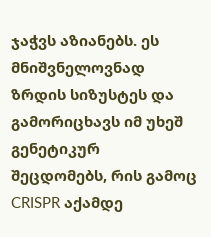ჯაჭვს აზიანებს. ეს მნიშვნელოვნად ზრდის სიზუსტეს და გამორიცხავს იმ უხეშ გენეტიკურ შეცდომებს, რის გამოც CRISPR აქამდე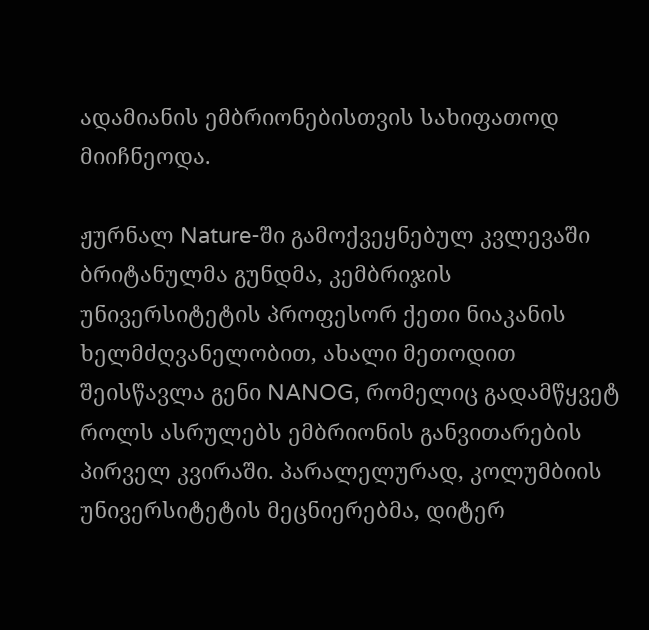ადამიანის ემბრიონებისთვის სახიფათოდ მიიჩნეოდა.

ჟურნალ Nature-ში გამოქვეყნებულ კვლევაში ბრიტანულმა გუნდმა, კემბრიჯის უნივერსიტეტის პროფესორ ქეთი ნიაკანის ხელმძღვანელობით, ახალი მეთოდით შეისწავლა გენი NANOG, რომელიც გადამწყვეტ როლს ასრულებს ემბრიონის განვითარების პირველ კვირაში. პარალელურად, კოლუმბიის უნივერსიტეტის მეცნიერებმა, დიტერ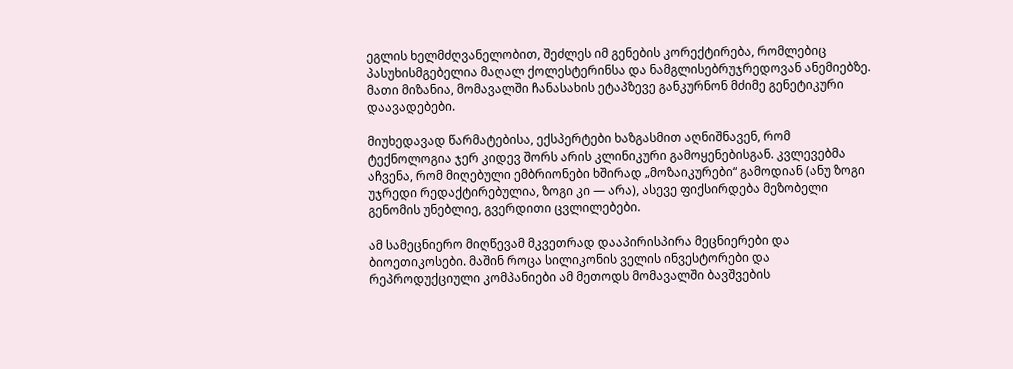ეგლის ხელმძღვანელობით, შეძლეს იმ გენების კორექტირება, რომლებიც პასუხისმგებელია მაღალ ქოლესტერინსა და ნამგლისებრუჯრედოვან ანემიებზე. მათი მიზანია, მომავალში ჩანასახის ეტაპზევე განკურნონ მძიმე გენეტიკური დაავადებები.

მიუხედავად წარმატებისა, ექსპერტები ხაზგასმით აღნიშნავენ, რომ ტექნოლოგია ჯერ კიდევ შორს არის კლინიკური გამოყენებისგან. კვლევებმა აჩვენა, რომ მიღებული ემბრიონები ხშირად „მოზაიკურები“ გამოდიან (ანუ ზოგი უჯრედი რედაქტირებულია, ზოგი კი — არა), ასევე ფიქსირდება მეზობელი გენომის უნებლიე, გვერდითი ცვლილებები.

ამ სამეცნიერო მიღწევამ მკვეთრად დააპირისპირა მეცნიერები და ბიოეთიკოსები. მაშინ როცა სილიკონის ველის ინვესტორები და რეპროდუქციული კომპანიები ამ მეთოდს მომავალში ბავშვების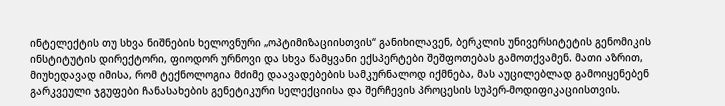ინტელექტის თუ სხვა ნიშნების ხელოვნური „ოპტიმიზაციისთვის“ განიხილავენ, ბერკლის უნივერსიტეტის გენომიკის ინსტიტუტის დირექტორი, ფიოდორ ურნოვი და სხვა წამყვანი ექსპერტები შეშფოთებას გამოთქვამენ. მათი აზრით, მიუხედავად იმისა, რომ ტექნოლოგია მძიმე დაავადებების სამკურნალოდ იქმნება, მას აუცილებლად გამოიყენებენ გარკვეული ჯგუფები ჩანასახების გენეტიკური სელექციისა და შერჩევის პროცესის სუპერ-მოდიფიკაციისთვის.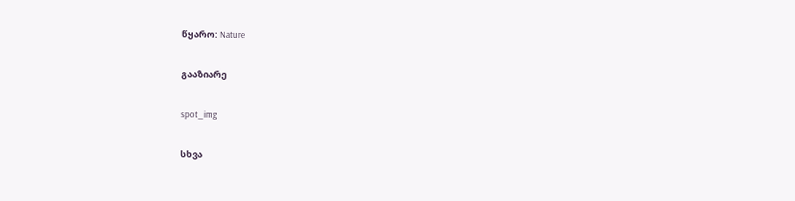წყარო: Nature

გააზიარე

spot_img

სხვა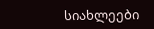სიახლეები